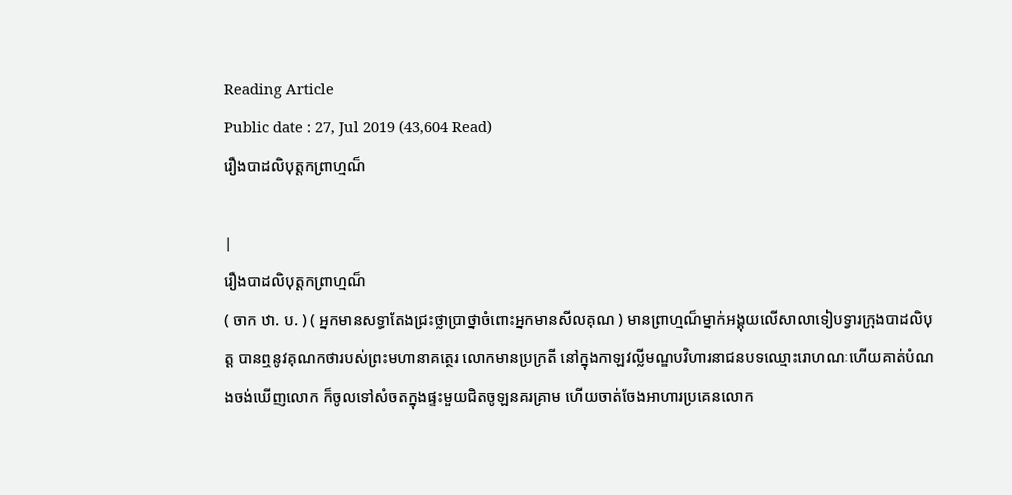Reading Article
Public date : 27, Jul 2019 (43,604 Read)
រឿងបាដលិបុត្តកព្រាហ្មណ៏

|
រឿងបាដលិបុត្តកព្រាហ្មណ៏
( ចាក ឋា. ប. ) ( អ្នកមានសទ្ធាតែងជ្រះថ្លាប្រាថ្នាចំពោះអ្នកមានសីលគុណ ) មានព្រាហ្មណ៏ម្នាក់អង្គុយលើសាលាទៀបទ្វារក្រុងបាដលិបុត្ត បានឮនូវគុណកថារបស់ព្រះមហានាគត្ថេរ លោកមានប្រក្រតី នៅក្នុងកាឡវល្លីមណ្ឌបវិហារនាជនបទឈ្មោះរោហណៈហើយគាត់បំណងចង់ឃើញលោក ក៏ចូលទៅសំចតក្នុងផ្ទះមួយជិតចូឡនគរគ្រាម ហើយចាត់ចែងអាហារប្រគេនលោក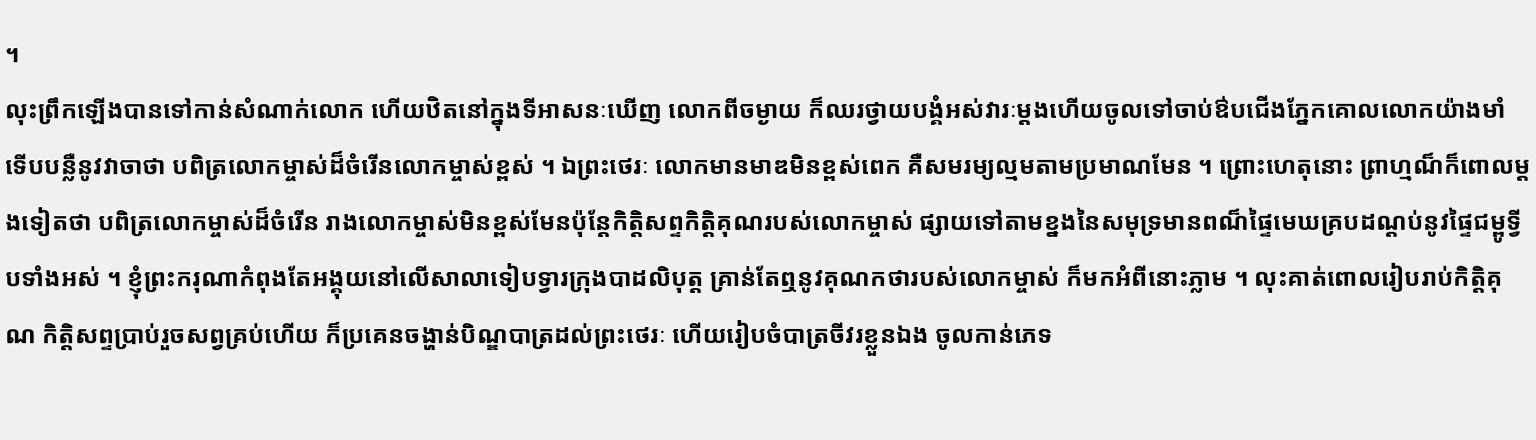។
លុះព្រឹកឡើងបានទៅកាន់សំណាក់លោក ហើយឋិតនៅក្នុងទីអាសនៈឃើញ លោកពីចម្ងាយ ក៏ឈរថ្វាយបង្គំអស់វារៈម្តងហើយចូលទៅចាប់ឳបជើងភ្នែកគោលលោកយ៉ាងមាំ ទើបបន្លឺនូវវាចាថា បពិត្រលោកម្ចាស់ដ៏ចំរើនលោកម្ចាស់ខ្ពស់ ។ ឯព្រះថេរៈ លោកមានមាឌមិនខ្ពស់ពេក គឺសមរម្យល្មមតាមប្រមាណមែន ។ ព្រោះហេតុនោះ ព្រាហ្មណ៏ក៏ពោលម្តងទៀតថា បពិត្រលោកម្ចាស់ដ៏ចំរើន រាងលោកម្ចាស់មិនខ្ពស់មែនប៉ុន្តែកិត្តិសព្ទកិត្តិគុណរបស់លោកម្ចាស់ ផ្សាយទៅតាមខ្នងនៃសមុទ្រមានពណ៏ផ្ទៃមេឃគ្របដណ្តប់នូវផ្ទៃជម្ពូទ្វីបទាំងអស់ ។ ខ្ញុំព្រះករុណាកំពុងតែអង្គុយនៅលើសាលាទៀបទ្វារក្រុងបាដលិបុត្ត គ្រាន់តែឮនូវគុណកថារបស់លោកម្ចាស់ ក៏មកអំពីនោះភ្លាម ។ លុះគាត់ពោលរៀបរាប់កិត្តិគុណ កិត្តិសព្ទប្រាប់រួចសព្វគ្រប់ហើយ ក៏ប្រគេនចង្ហាន់បិណ្ឌបាត្រដល់ព្រះថេរៈ ហើយរៀបចំបាត្រចីវរខ្លួនឯង ចូលកាន់ភេទ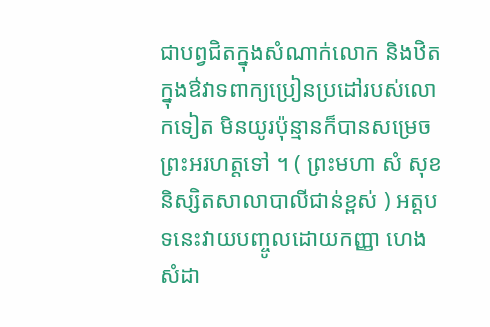ជាបព្វជិតក្នុងសំណាក់លោក និងឋិតក្នុងឳវាទពាក្យប្រៀនប្រដៅរបស់លោកទៀត មិនយូរប៉ុន្មានក៏បានសម្រេចព្រះអរហត្តទៅ ។ ( ព្រះមហា សំ សុខ និស្សិតសាលាបាលីជាន់ខ្ពស់ ) អត្តបទនេះវាយបញ្ចូលដោយកញ្ញា ហេង សំដា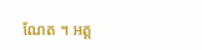ណែត ។ អត្ត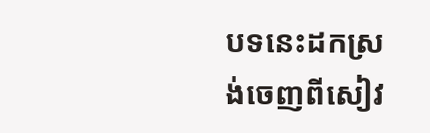បទនេះដកស្រង់ចេញពីសៀវ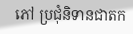ភៅ ប្រជុំនិទានជាតក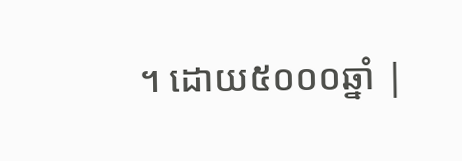។ ដោយ៥០០០ឆ្នាំ |